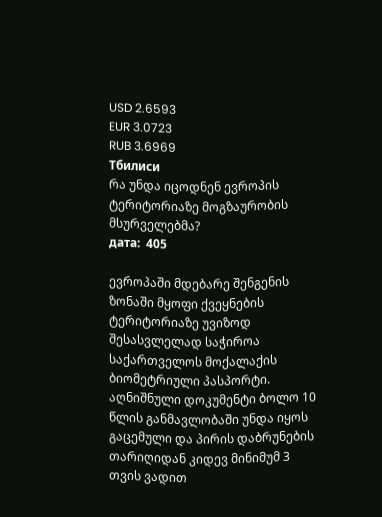USD 2.6593
EUR 3.0723
RUB 3.6969
Тбилиси
რა უნდა იცოდნენ ევროპის ტერიტორიაზე მოგზაურობის მსურველებმა?
дата:  405

ევროპაში მდებარე შენგენის ზონაში მყოფი ქვეყნების ტერიტორიაზე უვიზოდ შესასვლელად საჭიროა საქართველოს მოქალაქის ბიომეტრიული პასპორტი. აღნიშნული დოკუმენტი ბოლო 10 წლის განმავლობაში უნდა იყოს გაცემული და პირის დაბრუნების თარიღიდან კიდევ მინიმუმ 3 თვის ვადით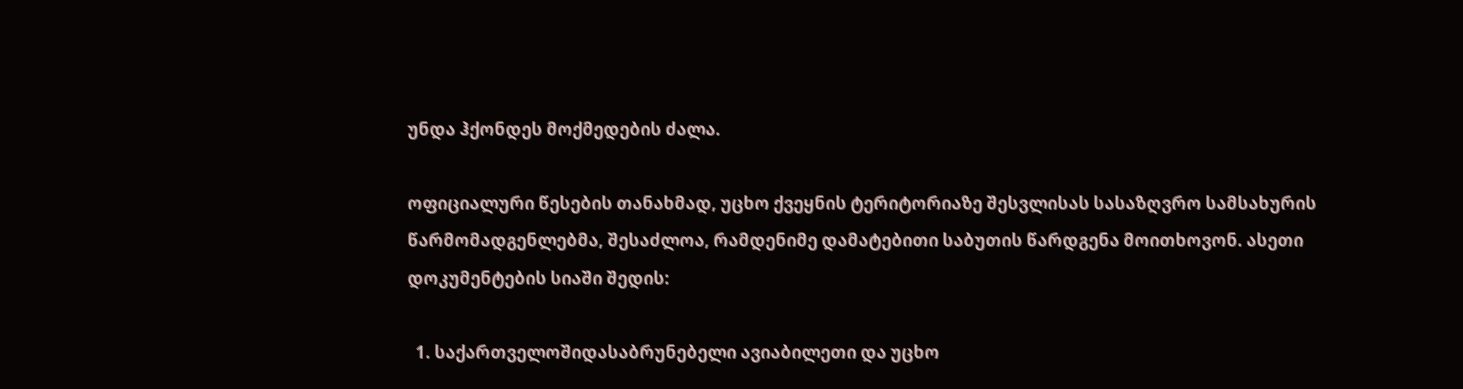უნდა ჰქონდეს მოქმედების ძალა.

ოფიციალური წესების თანახმად, უცხო ქვეყნის ტერიტორიაზე შესვლისას სასაზღვრო სამსახურის წარმომადგენლებმა, შესაძლოა, რამდენიმე დამატებითი საბუთის წარდგენა მოითხოვონ. ასეთი დოკუმენტების სიაში შედის:

  1. საქართველოშიდასაბრუნებელი ავიაბილეთი და უცხო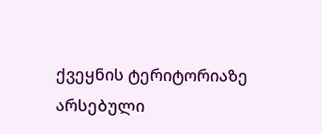ქვეყნის ტერიტორიაზე არსებული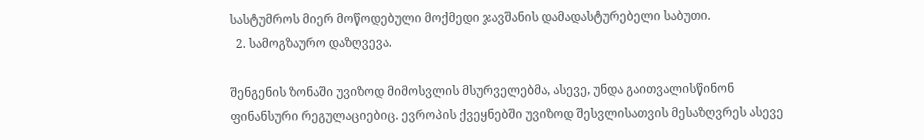სასტუმროს მიერ მოწოდებული მოქმედი ჯავშანის დამადასტურებელი საბუთი.
  2. სამოგზაურო დაზღვევა.

შენგენის ზონაში უვიზოდ მიმოსვლის მსურველებმა, ასევე, უნდა გაითვალისწინონ ფინანსური რეგულაციებიც. ევროპის ქვეყნებში უვიზოდ შესვლისათვის მესაზღვრეს ასევე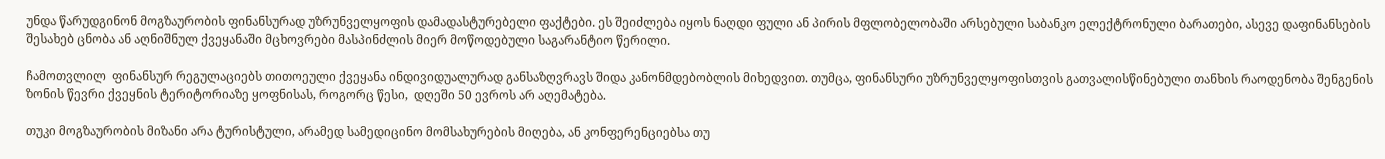უნდა წარუდგინონ მოგზაურობის ფინანსურად უზრუნველყოფის დამადასტურებელი ფაქტები. ეს შეიძლება იყოს ნაღდი ფული ან პირის მფლობელობაში არსებული საბანკო ელექტრონული ბარათები, ასევე დაფინანსების შესახებ ცნობა ან აღნიშნულ ქვეყანაში მცხოვრები მასპინძლის მიერ მოწოდებული საგარანტიო წერილი.

ჩამოთვლილ  ფინანსურ რეგულაციებს თითოეული ქვეყანა ინდივიდუალურად განსაზღვრავს შიდა კანონმდებობლის მიხედვით. თუმცა, ფინანსური უზრუნველყოფისთვის გათვალისწინებული თანხის რაოდენობა შენგენის ზონის წევრი ქვეყნის ტერიტორიაზე ყოფნისას, როგორც წესი,  დღეში 50 ევროს არ აღემატება.

თუკი მოგზაურობის მიზანი არა ტურისტული, არამედ სამედიცინო მომსახურების მიღება, ან კონფერენციებსა თუ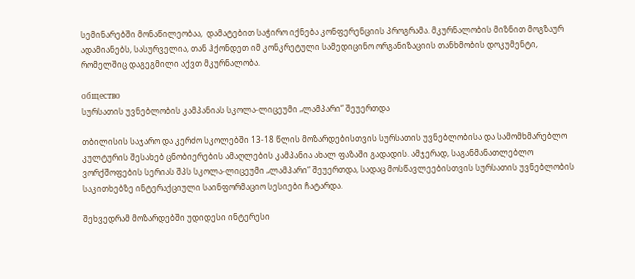სემინარებში მონაწილეობაა,  დამატებით საჭირო იქნება კონფერენციის პროგრამა. მკურნალობის მიზნით მოგზაურ ადამიანებს, სასურველია, თან ჰქონდეთ იმ კონკრეტული სამედიცინო ორგანიზაციის თანხმობის დოკუმენტი, რომელშიც დაგეგმილი აქვთ მკურნალობა.

общество
სურსათის უვნებლობის კამპანიას სკოლა-ლიცეუმი „ლამპარი“ შეუერთდა

თბილისის საჯარო და კერძო სკოლებში 13-18 წლის მოზარდებისთვის სურსათის უვნებლობისა და სამომხმარებლო კულტურის შესახებ ცნობიერების ამაღლების კამპანია ახალ ფაზაში გადადის. ამჯერად, საგანმანათლებლო ვორქშოფების სერიას შპს სკოლა-ლიცეუმი „ლამპარი“ შეუერთდა, სადაც მოსწავლეებისთვის სურსათის უვნებლობის საკითხებზე ინტერაქციული საინფორმაციო სესიები ჩატარდა.

შეხვედრამ მოზარდებში უდიდესი ინტერესი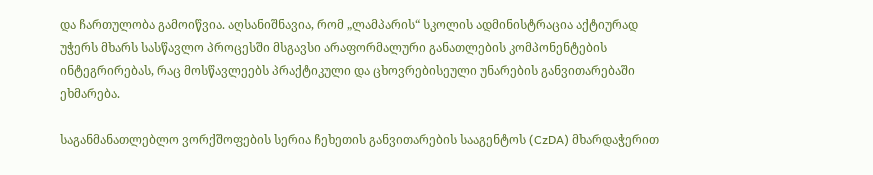და ჩართულობა გამოიწვია. აღსანიშნავია, რომ „ლამპარის“ სკოლის ადმინისტრაცია აქტიურად უჭერს მხარს სასწავლო პროცესში მსგავსი არაფორმალური განათლების კომპონენტების ინტეგრირებას, რაც მოსწავლეებს პრაქტიკული და ცხოვრებისეული უნარების განვითარებაში ეხმარება.

საგანმანათლებლო ვორქშოფების სერია ჩეხეთის განვითარების სააგენტოს (CzDA) მხარდაჭერით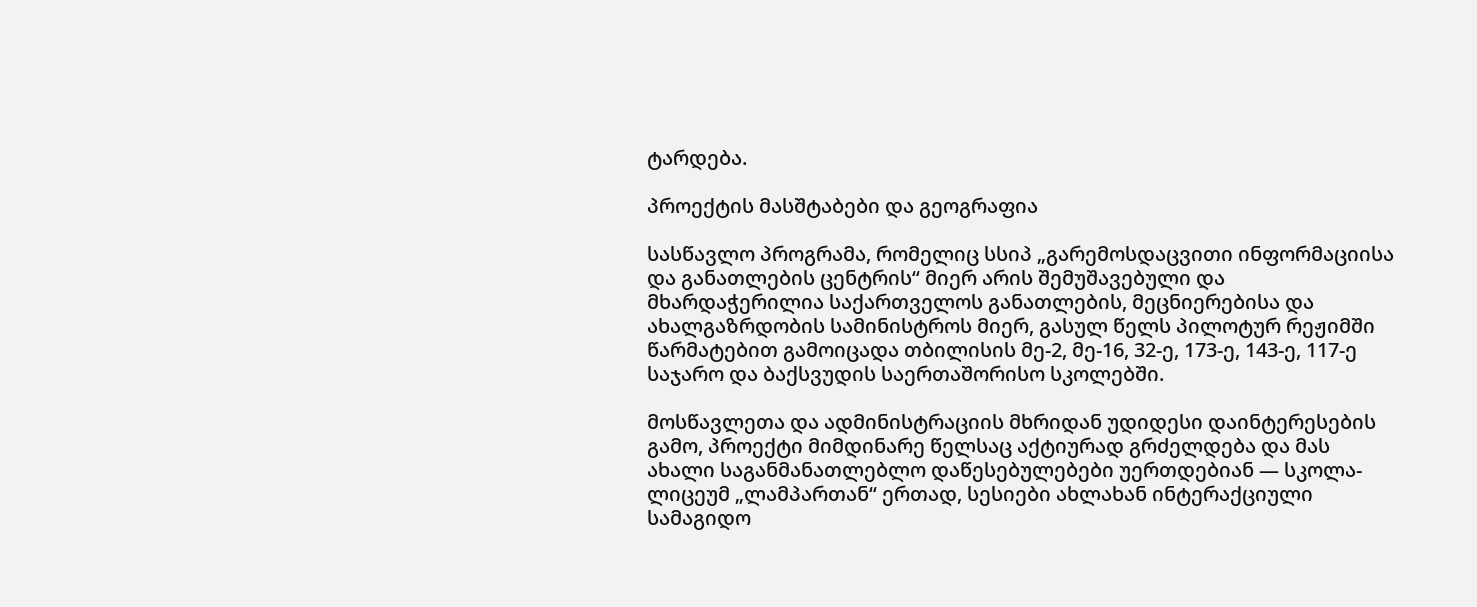ტარდება.

პროექტის მასშტაბები და გეოგრაფია

სასწავლო პროგრამა, რომელიც სსიპ „გარემოსდაცვითი ინფორმაციისა და განათლების ცენტრის“ მიერ არის შემუშავებული და მხარდაჭერილია საქართველოს განათლების, მეცნიერებისა და ახალგაზრდობის სამინისტროს მიერ, გასულ წელს პილოტურ რეჟიმში წარმატებით გამოიცადა თბილისის მე-2, მე-16, 32-ე, 173-ე, 143-ე, 117-ე საჯარო და ბაქსვუდის საერთაშორისო სკოლებში.

მოსწავლეთა და ადმინისტრაციის მხრიდან უდიდესი დაინტერესების გამო, პროექტი მიმდინარე წელსაც აქტიურად გრძელდება და მას ახალი საგანმანათლებლო დაწესებულებები უერთდებიან — სკოლა-ლიცეუმ „ლამპართან“ ერთად, სესიები ახლახან ინტერაქციული სამაგიდო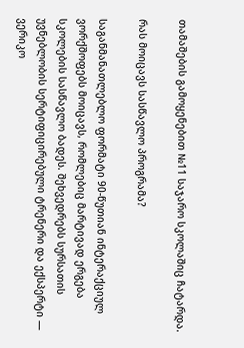თამაშების გამოყენებით №11 საჯარო სკოლაშიც ჩატარდა.

რას მოიცავს სასწავლო პროგრამა?

საგანმანათლებლო ფორმატი 90-წუთიან ინტერაქციულ ვორქშოფებს მოიცავს, რომლებიც მარტივად ერგება სკოლების სასწავლო ბადეს. შეხვედრებს სურსათის უვნებლობის სერტიფიცირებული ტრენერი და ექსპერტი — ვერიკო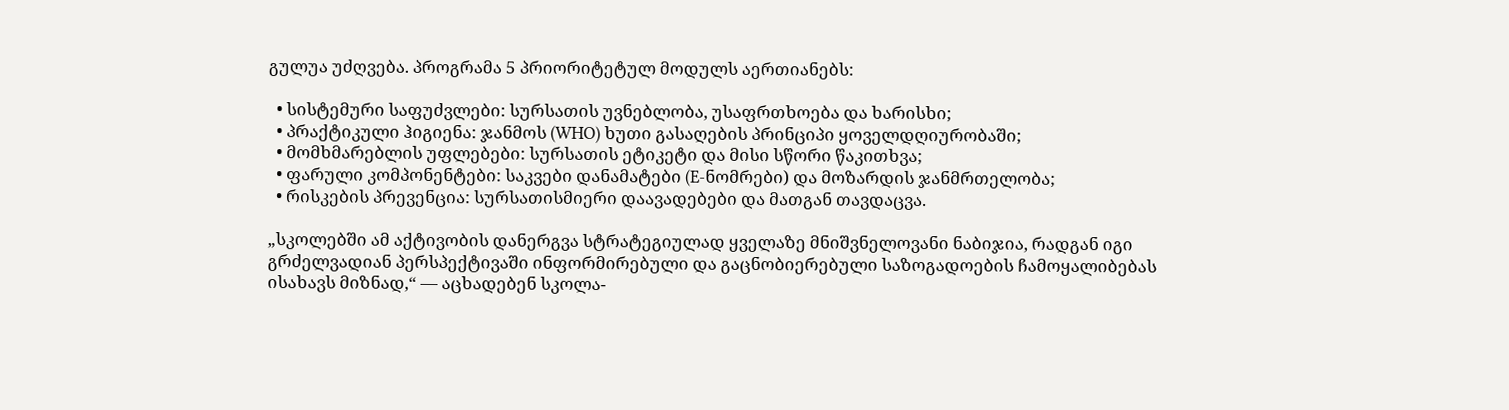გულუა უძღვება. პროგრამა 5 პრიორიტეტულ მოდულს აერთიანებს:

  • სისტემური საფუძვლები: სურსათის უვნებლობა, უსაფრთხოება და ხარისხი;
  • პრაქტიკული ჰიგიენა: ჯანმოს (WHO) ხუთი გასაღების პრინციპი ყოველდღიურობაში;
  • მომხმარებლის უფლებები: სურსათის ეტიკეტი და მისი სწორი წაკითხვა;
  • ფარული კომპონენტები: საკვები დანამატები (E-ნომრები) და მოზარდის ჯანმრთელობა;
  • რისკების პრევენცია: სურსათისმიერი დაავადებები და მათგან თავდაცვა.

„სკოლებში ამ აქტივობის დანერგვა სტრატეგიულად ყველაზე მნიშვნელოვანი ნაბიჯია, რადგან იგი გრძელვადიან პერსპექტივაში ინფორმირებული და გაცნობიერებული საზოგადოების ჩამოყალიბებას ისახავს მიზნად,“ — აცხადებენ სკოლა-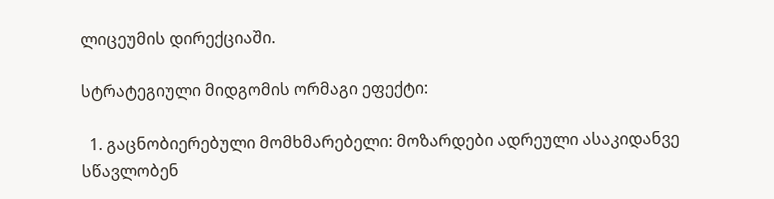ლიცეუმის დირექციაში.

სტრატეგიული მიდგომის ორმაგი ეფექტი:

  1. გაცნობიერებული მომხმარებელი: მოზარდები ადრეული ასაკიდანვე სწავლობენ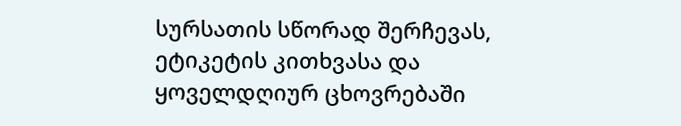სურსათის სწორად შერჩევას, ეტიკეტის კითხვასა და ყოველდღიურ ცხოვრებაში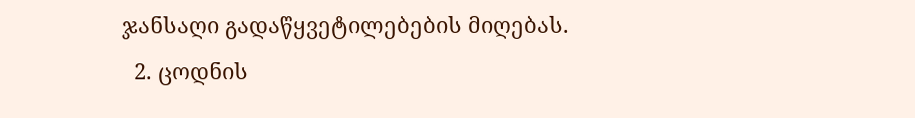ჯანსაღი გადაწყვეტილებების მიღებას.
  2. ცოდნის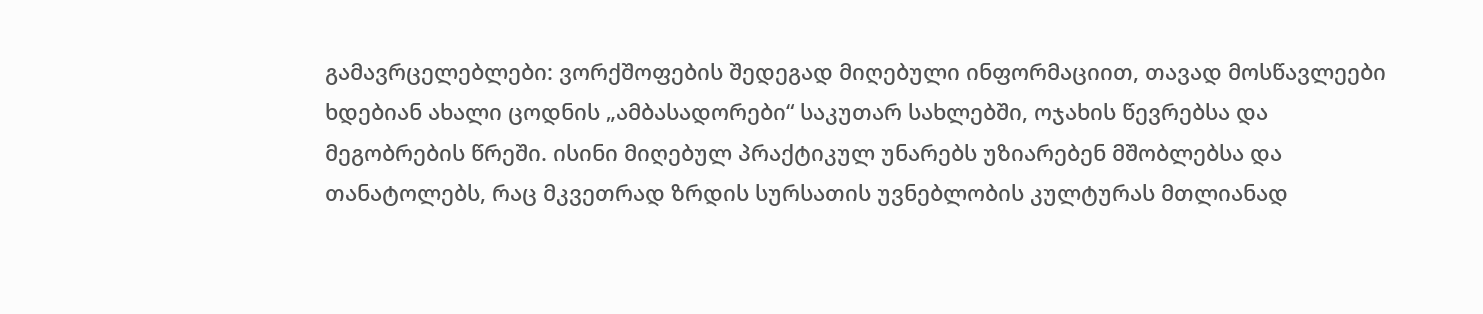გამავრცელებლები: ვორქშოფების შედეგად მიღებული ინფორმაციით, თავად მოსწავლეები ხდებიან ახალი ცოდნის „ამბასადორები“ საკუთარ სახლებში, ოჯახის წევრებსა და მეგობრების წრეში. ისინი მიღებულ პრაქტიკულ უნარებს უზიარებენ მშობლებსა და თანატოლებს, რაც მკვეთრად ზრდის სურსათის უვნებლობის კულტურას მთლიანად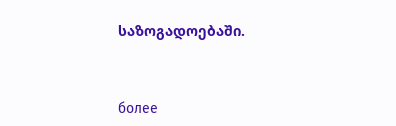საზოგადოებაში.



более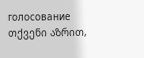голосование
თქვენი აზრით,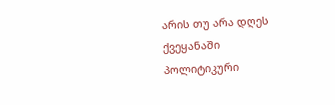არის თუ არა დღეს ქვეყანაში პოლიტიკური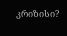კრიზისი?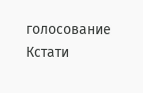голосование
Кстати